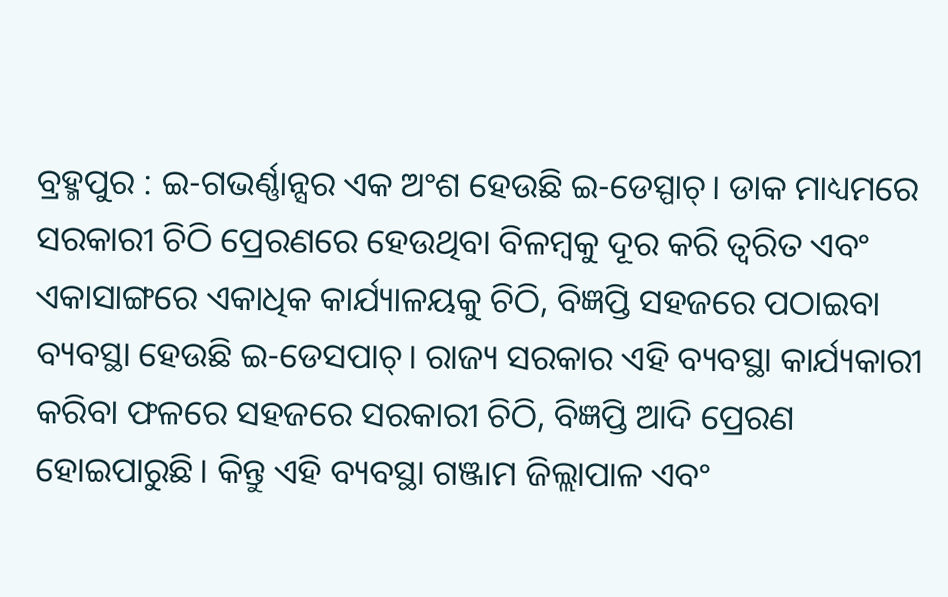ବ୍ରହ୍ମପୁର : ଇ-ଗଭର୍ଣ୍ଣାନ୍ସର ଏକ ଅଂଶ ହେଉଛି ଇ-ଡେସ୍ପାଚ୍। ଡାକ ମାଧ୍ୟମରେ ସରକାରୀ ଚିଠି ପ୍ରେରଣରେ ହେଉଥିବା ବିଳମ୍ବକୁ ଦୂର କରି ତ୍ବରିତ ଏବଂ ଏକାସାଙ୍ଗରେ ଏକାଧିକ କାର୍ଯ୍ୟାଳୟକୁ ଚିଠି, ବିଜ୍ଞପ୍ତି ସହଜରେ ପଠାଇବା ବ୍ୟବସ୍ଥା ହେଉଛି ଇ-ଡେସପାଚ୍। ରାଜ୍ୟ ସରକାର ଏହି ବ୍ୟବସ୍ଥା କାର୍ଯ୍ୟକାରୀ କରିବା ଫଳରେ ସହଜରେ ସରକାରୀ ଚିଠି, ବିଜ୍ଞପ୍ତି ଆଦି ପ୍ରେରଣ ହୋଇପାରୁଛି। କିନ୍ତୁ ଏହି ବ୍ୟବସ୍ଥା ଗଞ୍ଜାମ ଜିଲ୍ଲାପାଳ ଏବଂ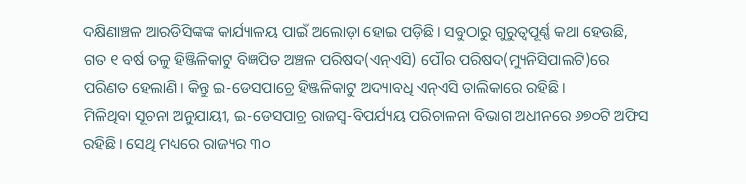ଦକ୍ଷିଣାଞ୍ଚଳ ଆରଡିସିଙ୍କଙ୍କ କାର୍ଯ୍ୟାଳୟ ପାଇଁ ଅଲୋଡ଼ା ହୋଇ ପଡ଼ିଛି। ସବୁଠାରୁ ଗୁରୁତ୍ବପୂର୍ଣ୍ଣ କଥା ହେଉଛି, ଗତ ୧ ବର୍ଷ ତଳୁ ହିଞ୍ଜିଳିକାଟୁ ବିଜ୍ଞପିତ ଅଞ୍ଚଳ ପରିଷଦ(ଏନ୍ଏସି) ପୌର ପରିଷଦ(ମ୍ୟୁନିସିପାଲଟି)ରେ ପରିଣତ ହେଲାଣି। କିନ୍ତୁ ଇ-ଡେସପାଚ୍ରେ ହିଞ୍ଜଳିକାଟୁ ଅଦ୍ୟାବଧି ଏନ୍ଏସି ତାଲିକାରେ ରହିଛି।
ମିଳିଥିବା ସୂଚନା ଅନୁଯାୟୀ, ଇ-ଡେସପାଚ୍ର ରାଜସ୍ବ-ବିପର୍ଯ୍ୟୟ ପରିଚାଳନା ବିଭାଗ ଅଧୀନରେ ୬୭୦ଟି ଅଫିସ ରହିଛି। ସେଥି ମଧ୍ୟରେ ରାଜ୍ୟର ୩୦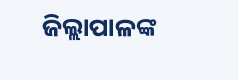ଜିଲ୍ଲାପାଳଙ୍କ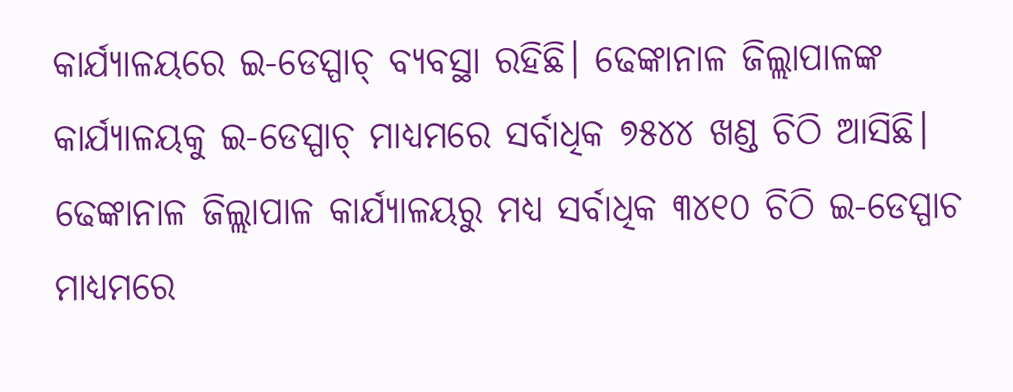କାର୍ଯ୍ୟାଳୟରେ ଇ-ଡେସ୍ପାଚ୍ ବ୍ୟବସ୍ଥା ରହିଛି। ଢେଙ୍କାନାଳ ଜିଲ୍ଲାପାଳଙ୍କ କାର୍ଯ୍ୟାଳୟକୁ ଇ-ଡେସ୍ପାଚ୍ ମାଧ୍ୟମରେ ସର୍ବାଧିକ ୭୫୪୪ ଖଣ୍ଡ ଚିଠି ଆସିଛି। ଢେଙ୍କାନାଳ ଜିଲ୍ଲାପାଳ କାର୍ଯ୍ୟାଳୟରୁ ମଧ୍ୟ ସର୍ବାଧିକ ୩୪୧୦ ଚିଠି ଇ-ଡେସ୍ପାଚ ମାଧ୍ୟମରେ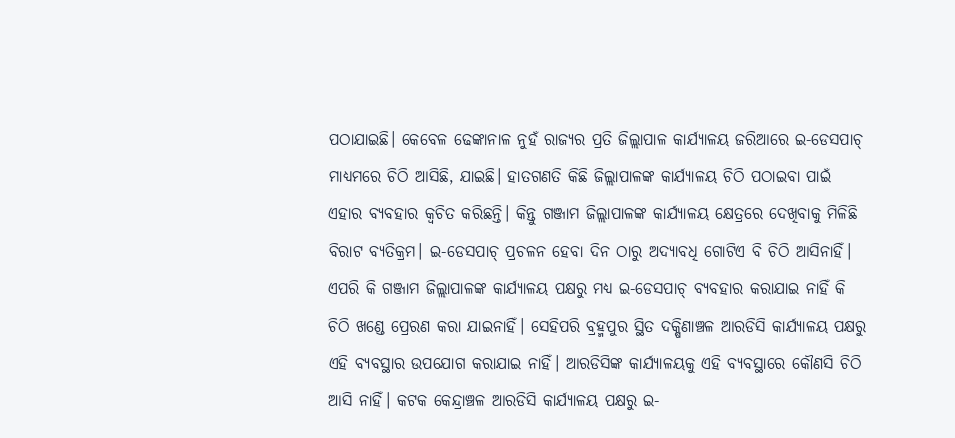ପଠାଯାଇଛି। କେବେଳ ଢେଙ୍କାନାଳ ନୁହଁ ରାଜ୍ୟର ପ୍ରତି ଜିଲ୍ଲାପାଳ କାର୍ଯ୍ୟାଳୟ ଜରିଆରେ ଇ-ଡେସପାଚ୍ ମାଧ୍ୟମରେ ଚିଠି ଆସିଛି, ଯାଇଛି। ହାତଗଣତି କିଛି ଜିଲ୍ଲାପାଳଙ୍କ କାର୍ଯ୍ୟାଳୟ ଚିଠି ପଠାଇବା ପାଇଁ ଏହାର ବ୍ୟବହାର କ୍ବଚିତ କରିଛନ୍ତି। କିନ୍ତୁ ଗଞ୍ଜାମ ଜିଲ୍ଲାପାଳଙ୍କ କାର୍ଯ୍ୟାଳୟ କ୍ଷେତ୍ରରେ ଦେଖିବାକୁ ମିଳିଛି ବିରାଟ ବ୍ୟତିକ୍ରମ। ଇ-ଡେସପାଚ୍ ପ୍ରଚଳନ ହେବା ଦିନ ଠାରୁ ଅଦ୍ୟାବଧି ଗୋଟିଏ ବି ଚିଠି ଆସିନାହିଁ। ଏପରି କି ଗଞ୍ଜାମ ଜିଲ୍ଲାପାଳଙ୍କ କାର୍ଯ୍ୟାଳୟ ପକ୍ଷରୁ ମଧ୍ୟ ଇ-ଡେସପାଚ୍ ବ୍ୟବହାର କରାଯାଇ ନାହିଁ କି ଚିଠି ଖଣ୍ଡେ ପ୍ରେରଣ କରା ଯାଇନାହିଁ। ସେହିପରି ବ୍ରହ୍ମପୁର ସ୍ଥିତ ଦକ୍ଷିଣାଞ୍ଚଳ ଆରଡିସି କାର୍ଯ୍ୟାଳୟ ପକ୍ଷରୁ ଏହି ବ୍ୟବସ୍ଥାର ଉପଯୋଗ କରାଯାଇ ନାହିଁ। ଆରଡିସିଙ୍କ କାର୍ଯ୍ୟାଳୟକୁ ଏହି ବ୍ୟବସ୍ଥାରେ କୌଣସି ଚିଠି ଆସି ନାହିଁ। କଟକ କେନ୍ଦ୍ରାଞ୍ଚଳ ଆରଡିସି କାର୍ଯ୍ୟାଳୟ ପକ୍ଷରୁ ଇ-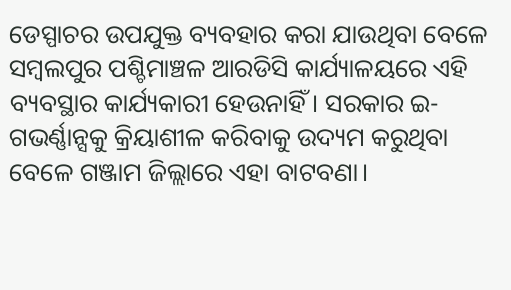ଡେସ୍ପାଚର ଉପଯୁକ୍ତ ବ୍ୟବହାର କରା ଯାଉଥିବା ବେଳେ ସମ୍ବଲପୁର ପଶ୍ଚିମାଞ୍ଚଳ ଆରଡିସି କାର୍ଯ୍ୟାଳୟରେ ଏହି ବ୍ୟବସ୍ଥାର କାର୍ଯ୍ୟକାରୀ ହେଉନାହିଁ। ସରକାର ଇ-ଗଭର୍ଣ୍ଣାନ୍ସକୁ କ୍ରିୟାଶୀଳ କରିବାକୁ ଉଦ୍ୟମ କରୁଥିବା ବେଳେ ଗଞ୍ଜାମ ଜିଲ୍ଲାରେ ଏହା ବାଟବଣା।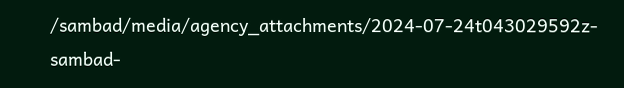/sambad/media/agency_attachments/2024-07-24t043029592z-sambad-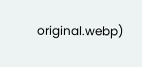original.webp)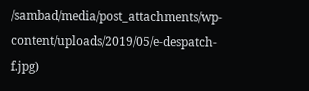/sambad/media/post_attachments/wp-content/uploads/2019/05/e-despatch-f.jpg)